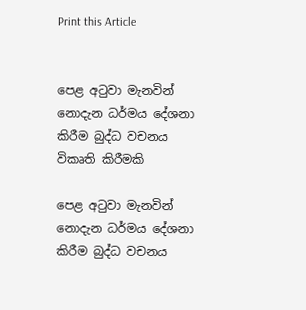Print this Article


පෙළ අටුවා මැනවින් නොදැන ධර්මය දේශනා කිරීම බුද්ධ වචනය විකෘති කිරීමකි

පෙළ අටුවා මැනවින් නොදැන ධර්මය දේශනා කිරීම බුද්ධ වචනය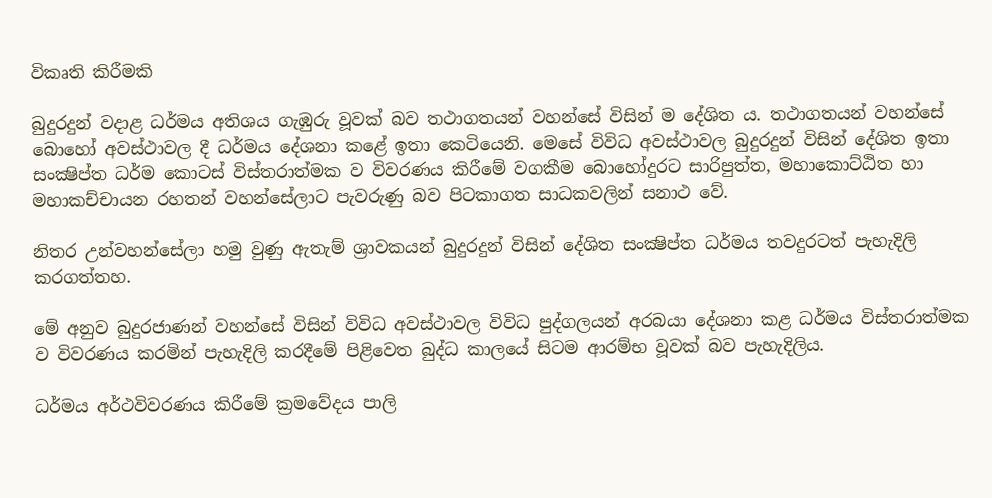විකෘති කිරීමකි

බුදුරදුන් වදාළ ධර්මය අතිශය ගැඹුරු වූවක් බව තථාගතයන් වහන්සේ විසින් ම දේශිත ය. තථාගතයන් වහන්සේ බොහෝ අවස්ථාවල දී ධර්මය දේශනා කළේ ඉතා කෙටියෙනි. මෙසේ විවිධ අවස්ථාවල බුදුරදුන් විසින් දේශිත ඉතා සංක්‍ෂිප්ත ධර්ම කොටස් විස්තරාත්මක ව විවරණය කිරීමේ වගකීම බොහෝදුරට සාරිපුත්ත, මහාකොට්ඨිත හා මහාකච්චායන රහතන් වහන්සේලාට පැවරුණු බව පිටකාගත සාධකවලින් සනාථ වේ.

නිතර උන්වහන්සේලා හමු වුණු ඇතැම් ශ්‍රාවකයන් බුදුරදුන් විසින් දේශිත සංක්‍ෂිප්ත ධර්මය තවදුරටත් පැහැදිලි කරගත්තහ.

මේ අනුව බුදුරජාණන් වහන්සේ විසින් විවිධ අවස්ථාවල විවිධ පුද්ගලයන් අරබයා දේශනා කළ ධර්මය විස්තරාත්මක ව විවරණය කරමින් පැහැදිලි කරදීමේ පිළිවෙත බුද්ධ කාලයේ සිටම ආරම්භ වූවක් බව පැහැදිලිය.

ධර්මය අර්ථවිවරණය කිරීමේ ක්‍රමවේදය පාලි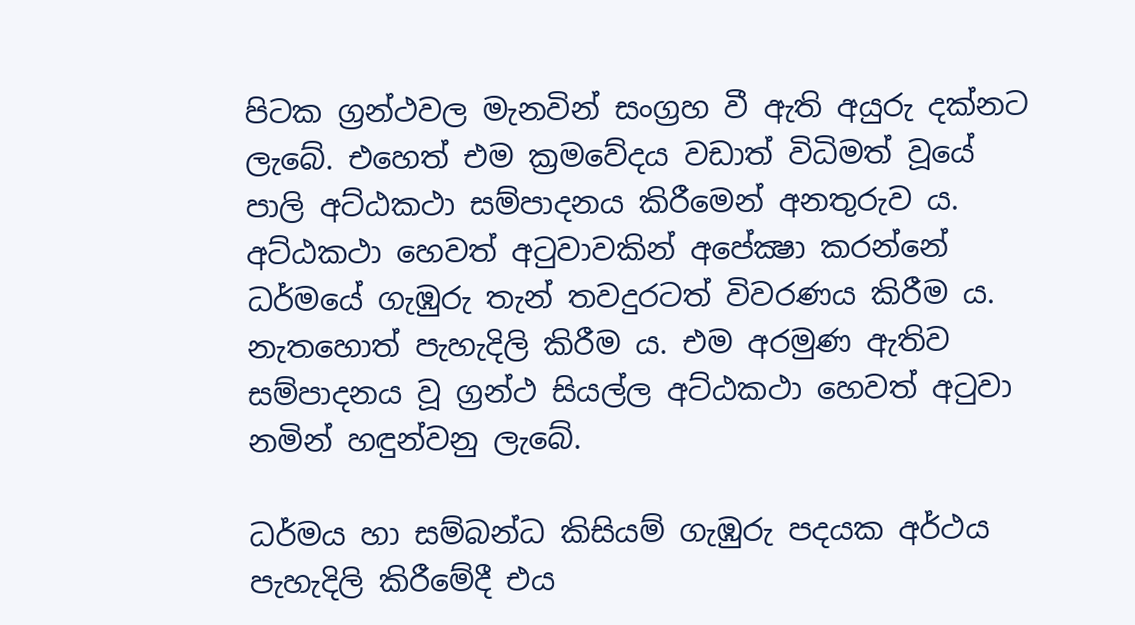පිටක ග්‍රන්ථවල මැනවින් සංග්‍රහ වී ඇති අයුරු දක්නට ලැබේ. එහෙත් එම ක්‍රමවේදය වඩාත් විධිමත් වූයේ පාලි අට්ඨකථා සම්පාදනය කිරීමෙන් අනතුරුව ය. අට්ඨකථා හෙවත් අටුවාවකින් අපේක්‍ෂා කරන්නේ ධර්මයේ ගැඹුරු තැන් තවදුරටත් විවරණය කිරීම ය. නැතහොත් පැහැදිලි කිරීම ය. එම අරමුණ ඇතිව සම්පාදනය වූ ග්‍රන්ථ සියල්ල අට්ඨකථා හෙවත් අටුවා නමින් හඳුන්වනු ලැබේ.

ධර්මය හා සම්බන්ධ කිසියම් ගැඹුරු පදයක අර්ථය පැහැදිලි කිරීමේදී එය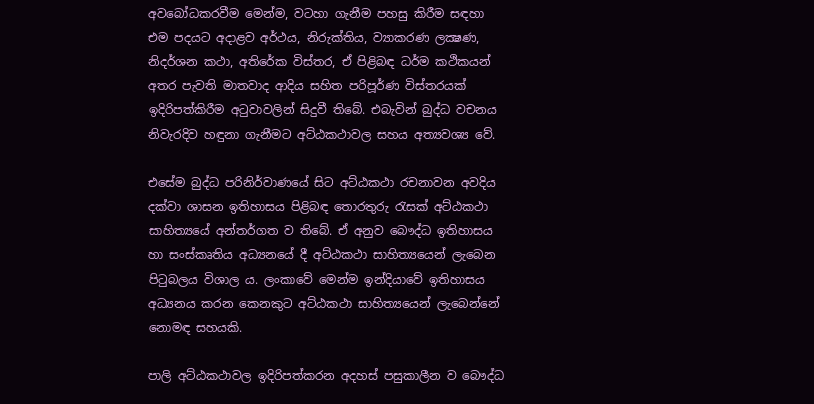අවබෝධකරවීම මෙන්ම, වටහා ගැනීම පහසු කිරීම සඳහා එම පදයට අදාළව අර්ථය, නිරුක්තිය, ව්‍යාකරණ ලක්‍ෂණ, නිදර්ශන කථා, අතිරේක විස්තර, ඒ පිළිබඳ ධර්ම කථිකයන් අතර පැවති මාතවාද ආදිය සහිත පරිපූර්ණ විස්තරයක් ඉදිරිපත්කිරීම අටුවාවලින් සිදුවී තිබේ. එබැවින් බුද්ධ වචනය නිවැරදිව හඳුනා ගැනීමට අට්ඨකථාවල සහය අත්‍යවශ්‍ය වේ.

එසේම බුද්ධ පරිනිර්වාණයේ සිට අට්ඨකථා රචනාවන අවදිය දක්වා ශාසන ඉතිහාසය පිළිබඳ තොරතුරු රැසක් අට්ඨකථා සාහිත්‍යයේ අන්තර්ගත ව තිබේ. ඒ අනුව බෞද්ධ ඉතිහාසය හා සංස්කෘතිය අධ්‍යනයේ දී අට්ඨකථා සාහිත්‍යයෙන් ලැබෙන පිටුබලය විශාල ය. ලංකාවේ මෙන්ම ඉන්දියාවේ ඉතිහාසය අධ්‍යනය කරන කෙනකුට අට්ඨකථා සාහිත්‍යයෙන් ලැබෙන්නේ නොමඳ සහයකි.

පාලි අට්ඨකථාවල ඉදිරිපත්කරන අදහස් පසුකාලීන ව බෞද්ධ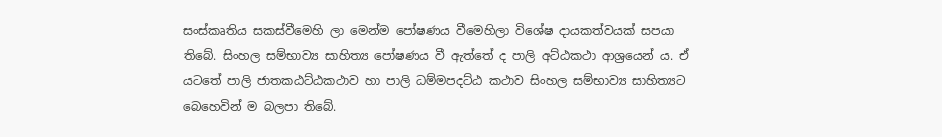සංස්කෘතිය සකස්වීමෙහි ලා මෙන්ම පෝෂණය වීමෙහිලා විශේෂ දායකත්වයක් සපයා තිබේ. සිංහල සම්භාව්‍ය සාහිත්‍ය පෝෂණය වී ඇත්තේ ද පාලි අට්ඨකථා ආශ්‍රයෙන් ය. ඒ යටතේ පාලි ජාතකඨට්ඨකථාව හා පාලි ධම්මපදට්ඨ කථාව සිංහල සම්භාව්‍ය සාහිත්‍යට බෙහෙවින් ම බලපා තිබේ.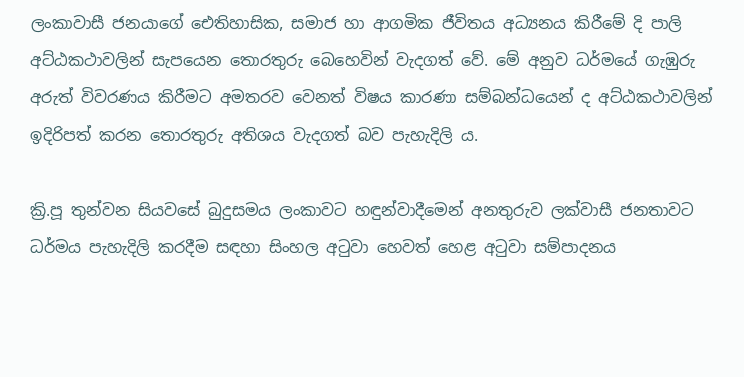ලංකාවාසී ජනයාගේ ඓතිහාසික, සමාජ හා ආගමික ජීවිතය අධ්‍යනය කිරීමේ දි පාලි අට්ඨකථාවලින් සැපයෙන තොරතුරු බෙහෙවින් වැදගත් වේ. මේ අනුව ධර්මයේ ගැඹුරු අරුත් විවරණය කිරීමට අමතරව වෙනත් විෂය කාරණා සම්බන්ධයෙන් ද අට්ඨකථාවලින් ඉදිරිපත් කරන තොරතුරු අතිශය වැදගත් බව පැහැදිලි ය.

ක්‍රි.පූ තුන්වන සියවසේ බුදුසමය ලංකාවට හඳුන්වාදීමෙන් අනතුරුව ලක්වාසී ජනතාවට ධර්මය පැහැදිලි කරදීම සඳහා සිංහල අටුවා හෙවත් හෙළ අටුවා සම්පාදනය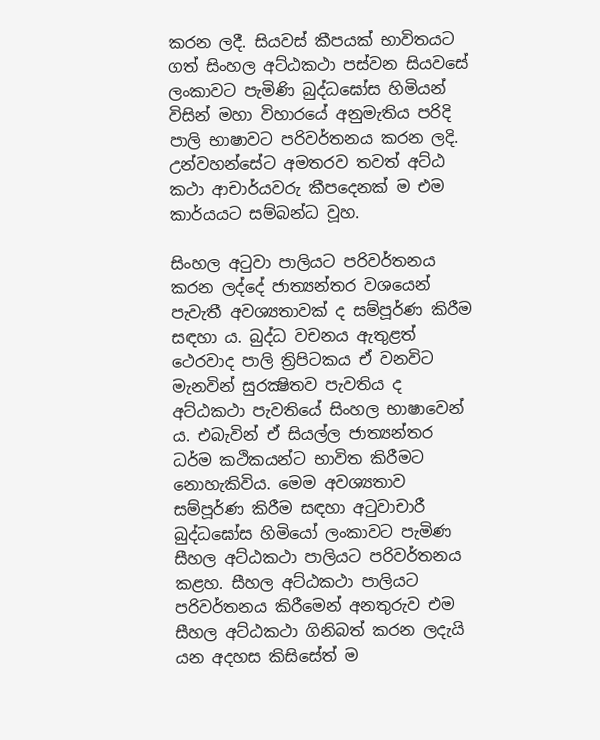කරන ලදී. සියවස් කීපයක් භාවිතයට ගත් සිංහල අට්ඨකථා පස්වන සියවසේ ලංකාවට පැමිණි බුද්ධඝෝස හිමියන් විසින් මහා විහාරයේ අනුමැතිය පරිදි පාලි භාෂාවට පරිවර්තනය කරන ලදි. උන්වහන්සේට අමතරව තවත් අට්ඨ කථා ආචාර්යවරු කීපදෙනක් ම එම කාර්යයට සම්බන්ධ වූහ.

සිංහල අටුවා පාලියට පරිවර්තනය කරන ලද්දේ ජාත්‍යන්තර වශයෙන් පැවැතී අවශ්‍යතාවක් ද සම්පූර්ණ කිරීම සඳහා ය. බුද්ධ වචනය ඇතුළත් ථෙරවාද පාලි ත්‍රිපිටකය ඒ වනවිට මැනවින් සුරක්‍ෂිතව පැවතිය ද අට්ඨකථා පැවතියේ සිංහල භාෂාවෙන් ය. එබැවින් ඒ සියල්ල ජාත්‍යන්තර ධර්ම කථිකයන්ට භාවිත කිරීමට නොහැකිවිය. මෙම අවශ්‍යතාව සම්පූර්ණ කිරීම සඳහා අටුවාචාරී බුද්ධඝෝස හිමියෝ ලංකාවට පැමිණ සීහල අට්ඨකථා පාලියට පරිවර්තනය කළහ. සීහල අට්ඨකථා පාලියට පරිවර්තනය කිරීමෙන් අනතුරුව එම සීහල අට්ඨකථා ගිනිබත් කරන ලදැයි යන අදහස කිසිසේත් ම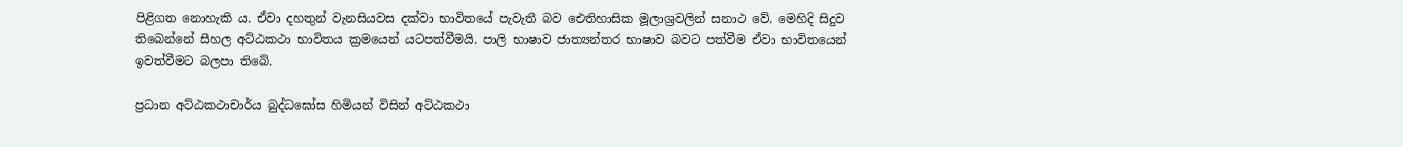පිළිගත නොහැකි ය. ඒවා දහතුන් වැනසියවස දක්වා භාවිතයේ පැවැතී බව ඓතිහාසික මූලාශ්‍රවලින් සනාථ වේ. මෙහිදි සිදුව තිබෙන්නේ සීහල අට්ඨකථා භාවිතය ක්‍රමයෙන් යටපත්වීමයි. පාලි භාෂාව ජාත්‍යන්තර භාෂාව බවට පත්වීම ඒවා භාවිතයෙන් ඉවත්වීමට බලපා තිබේ.

ප්‍රධාන අට්ඨකථාචාර්ය බුද්ධඝෝස හිමියන් විසින් අට්ඨකථා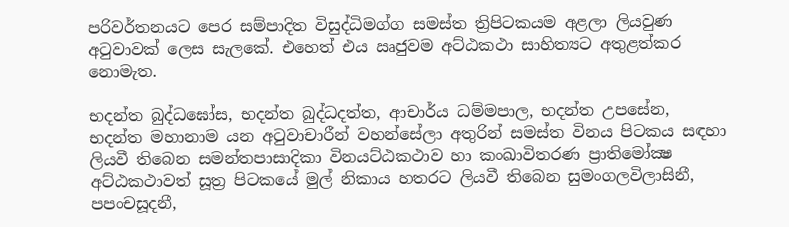පරිවර්තනයට පෙර සම්පාදිත විසුද්ධිමග්ග සමස්ත ත්‍රිපිටකයම අළලා ලියවුණ අටුවාවක් ලෙස සැලකේ. එහෙත් එය ඍජුවම අට්ඨකථා සාහිත්‍යට අතුළත්කර නොමැත.

භදන්ත බුද්ධඝෝස, භදන්ත බුද්ධදත්ත, ආචාර්ය ධම්මපාල, භදන්ත උපසේන, භදන්ත මහානාම යන අටුවාචාරීන් වහන්සේලා අතුරින් සමස්ත විනය පිටකය සඳහා ලියවී තිබෙන සමන්තපාසාදිකා විනයට්ඨකථාව හා කංඛාවිතරණ ප්‍රාතිමෝක්‍ෂ අට්ඨකථාවත් සූත්‍ර පිටකයේ මුල් නිකාය හතරට ලියවී තිබෙන සුමංගලවිලාසිනී, පපංචසූදනී,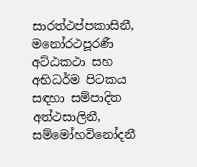සාරත්ථප්පකාසිනී, මනෝරථපූරණී අට්ඨකථා සහ අභිධර්ම පිටකය සඳහා සම්පාදිත අත්ථසාලිනී, සම්මෝහවිනෝදනී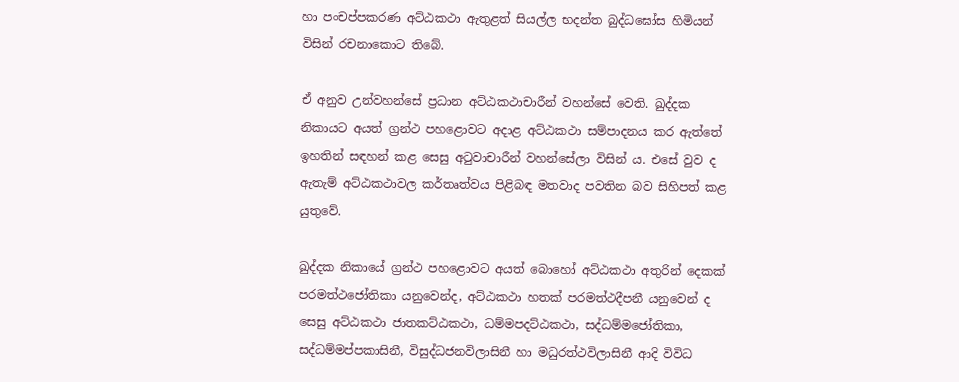හා පංචප්පකරණ අට්ඨකථා ඇතුළත් සියල්ල භදන්ත බුද්ධඝෝස හිමියන් විසින් රචනාකොට තිබේ.

ඒ අනුව උන්වහන්සේ ප්‍රධාන අට්ඨකථාචාරීන් වහන්සේ වෙති. ඛුද්දක නිකායට අයත් ග්‍රන්ථ පහළොවට අදාළ අට්ඨකථා සම්පාදනය කර ඇත්තේ ඉහතින් සඳහන් කළ සෙසු අටුවාචාරීන් වහන්සේලා විසින් ය. එසේ වුව ද ඇතැම් අට්ඨකථාවල කර්තෘත්වය පිළිබඳ මතවාද පවතින බව සිහිපත් කළ යුතුවේ.

ඛුද්දක නිකායේ ග්‍රන්ථ පහළොවට අයත් බොහෝ අට්ඨකථා අතුරින් දෙකක් පරමත්ථජෝතිකා යනුවෙන්ද, අට්ඨකථා හතක් පරමත්ථදීපනී යනුවෙන් ද සෙසු අට්ඨකථා ජාතකට්ඨකථා, ධම්මපදට්ඨකථා, සද්ධම්මජෝතිකා, සද්ධම්මප්පකාසිනී, විසුද්ධජනවිලාසිනී හා මධුරත්ථවිලාසිනී ආදි විවිධ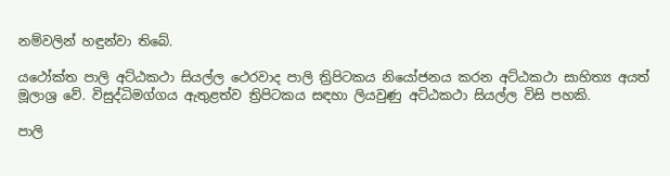නම්වලින් හඳුන්වා තිබේ.

යථෝක්ත පාලි අට්ඨකථා සියල්ල ථෙරවාද පාලි ත්‍රිපිටකය නියෝජනය කරන අට්ඨකථා සාහිත්‍ය අයත් මූලාශ්‍ර වේ. විසුද්ධිමග්ගය ඇතුළත්ව ත්‍රිපිටකය සඳහා ලියවුණු අට්ඨකථා සියල්ල විසි පහකි.

පාලි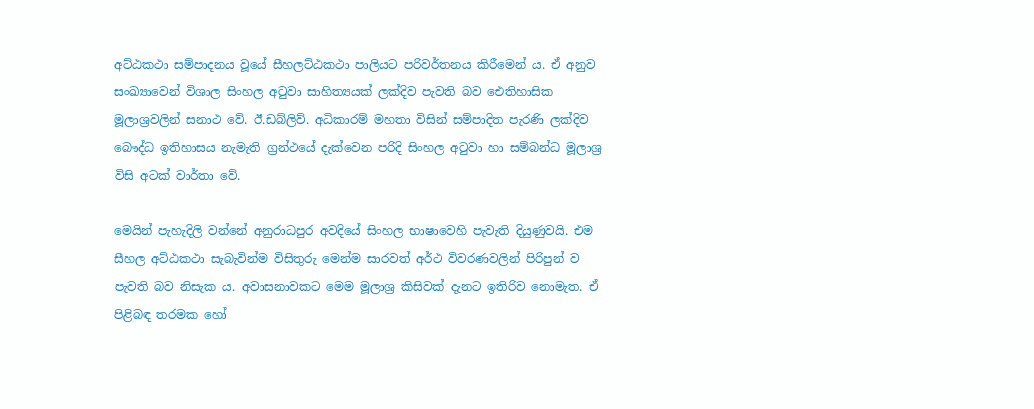අට්ඨකථා සම්පාදනය වූයේ සීහලට්ඨකථා පාලියට පරිවර්තනය කිරීමෙන් ය. ඒ අනුව සංඛ්‍යාවෙන් විශාල සිංහල අටුවා සාහිත්‍යයක් ලක්දිව පැවති බව ඓතිහාසික මූලාශ්‍රවලින් සනාථ වේ. ඊ.ඩබ්ලිව්. අධිකාරම් මහතා විසින් සම්පාදිත පැරණි ලක්දිව බෞද්ධ ඉතිහාසය නැමැති ග්‍රන්ථයේ දැක්වෙන පරිදි සිංහල අටුවා හා සම්බන්ධ මූලාශ්‍ර විසි අටක් වාර්තා වේ.

මෙයින් පැහැදිලි වන්නේ අනුරාධපුර අවදියේ සිංහල භාෂාවෙහි පැවැති දියුණුවයි. එම සීහල අට්ඨකථා සැබැවින්ම විසිතුරු මෙන්ම සාරවත් අර්ථ විවරණවලින් පිරිපුන් ව පැවති බව නිසැක ය. අවාසනාවකට මෙම මූලාශ්‍ර කිසිවක් දැනට ඉතිරිව නොමැත. ඒ පිළිබඳ තරමක හෝ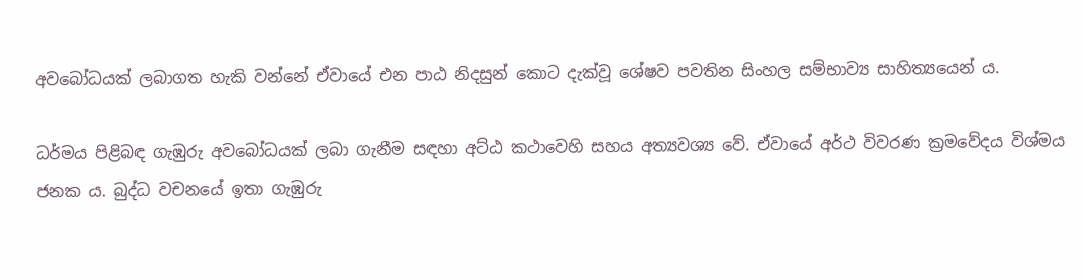අවබෝධයක් ලබාගත හැකි වන්නේ ඒවායේ එන පාඨ නිදසුන් කොට දැක්වූ ශේෂව පවතින සිංහල සම්භාව්‍ය සාහිත්‍යයෙන් ය.

ධර්මය පිළිබඳ ගැඹුරු අවබෝධයක් ලබා ගැනීම සඳහා අට්ඨ කථාවෙහි සහය අත්‍යවශ්‍ය වේ. ඒවායේ අර්ථ විවරණ ක්‍රමවේදය විශ්මය ජනක ය. බුද්ධ වචනයේ ඉතා ගැඹුරු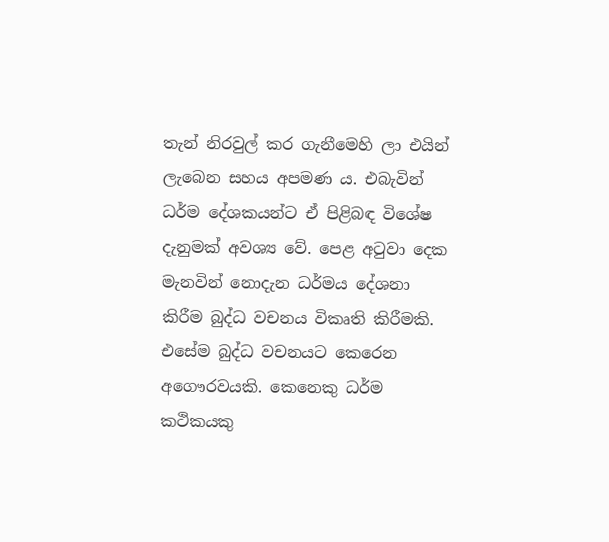තැන් නිරවුල් කර ගැනීමෙහි ලා එයින් ලැබෙන සහය අපමණ ය. එබැවින් ධර්ම දේශකයන්ට ඒ පිළිබඳ විශේෂ දැනුමක් අවශ්‍ය වේ. පෙළ අටුවා දෙක මැනවින් නොදැන ධර්මය දේශනා කිරීම බුද්ධ වචනය විකෘති කිරීමකි. එසේම බුද්ධ වචනයට කෙරෙන අගෞරවයකි. කෙනෙකු ධර්ම කථිකයකු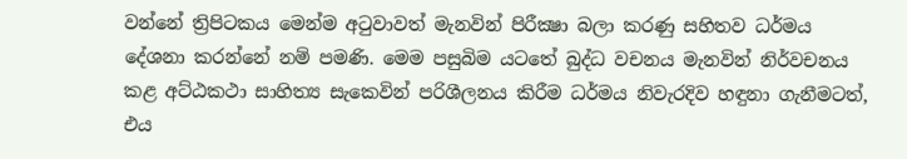වන්නේ ත්‍රිපිටකය මෙන්ම අටුවාවත් මැනවින් පිරීක්‍ෂා බලා කරණු සහිතව ධර්මය දේශනා කරන්නේ නම් පමණි. මෙම පසුබිම යටතේ බුද්ධ වචනය මැනවින් නිර්වචනය කළ අට්ඨකථා සාහිත්‍ය සැකෙවින් පරිශීලනය කිරීම ධර්මය නිවැරදිව හඳුනා ගැනීමටත්, එය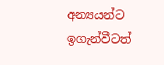අන්‍යයන්ට ඉගැන්වීටත්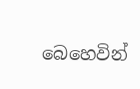බෙහෙවින්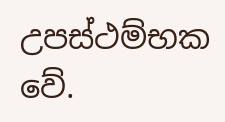උපස්ථම්භක වේ.